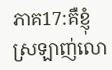ភាគ17:គឺខ្ញុំស្រឡាញ់លោ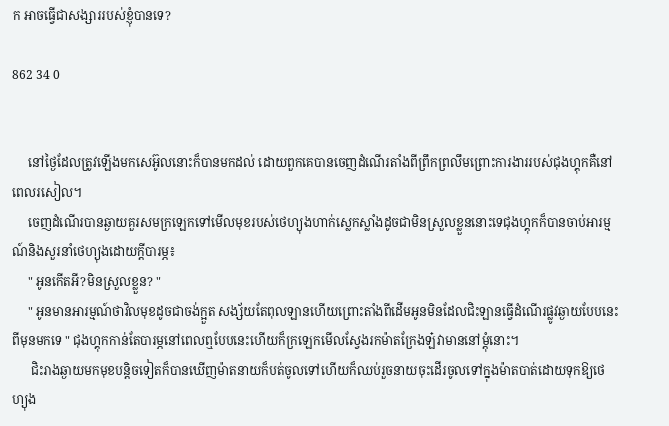ក អាចធ្វើជាសង្សាររបស់ខ្ញុំបានទេ?

862 34 0


     នៅថ្ងៃដែលត្រូវឡើងមកសេអ៊ូលនោះក៏បានមកដល់ ដោយពួកគេបានចេញដំណើរតាំងពីព្រឹកព្រលឹមព្រោះការងាររបស់ជុងហ្គុកគឺនៅពេលរសៀល។
     ចេញដំណើរបានឆ្ងាយគួរសមក្រឡេកទៅមើលមុខរបស់ថេហ្យុងហាក់ស្លេកស្លាំងដូចជាមិនស្រួលខ្លួននោះទេជុងហ្គុកក៏បានចាប់អារម្មណ៍និងសួរនាំថេហ្យុងដោយក្ដីបារម្ភ៖
     " អូនកើតអី?មិនស្រួលខ្លួន? "
     " អូនមានអារម្មណ៍ថាវិលមុខដូចជាចង់ក្អួត សង្ស័យតែពុលឡានហើយព្រោះតាំងពីដើមអូនមិនដែលជិះឡានធ្វើដំណើរផ្លូវឆ្ងាយបែបនេះពីមុនមកទេ " ជុងហ្គុកកាន់តែបារម្ភនៅពេលឮបែបនេះហើយក៏ក្រឡេកមើលស្វែងរកម៉ាតក្រែងឡ៎វាមាននៅម្ដុំនោះ។
      ជិះរាងឆ្ងាយមកមុខបន្តិចទៀតក៏បានឃើញម៉ាតនាយក៏បត់ចូលទៅហើយក៏ឈប់រួចនាយចុះដើរចូលទៅក្នុងម៉ាតបាត់ដោយទុកឱ្យថេហ្យុង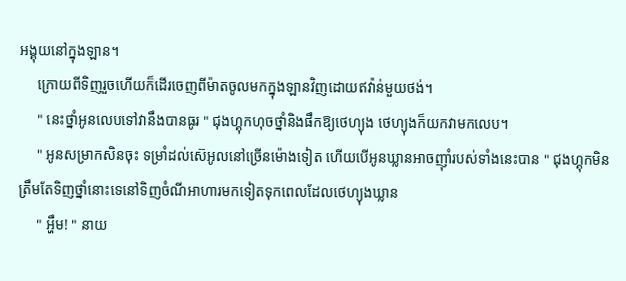អង្គុយនៅក្នុងឡាន។
     ក្រោយពីទិញរួចហើយក៏ដើរចេញពីម៉ាតចូលមកក្នុងឡានវិញដោយឥវ៉ាន់មួយថង់។
     " នេះថ្នាំអូនលេបទៅវានឹងបានធូរ " ជុងហ្គុកហុចថ្នាំនិងផឹកឱ្យថេហ្យុង ថេហ្យុងក៏យកវាមកលេប។
     " អូនសម្រាកសិនចុះ ទម្រាំដល់ស៊េអូលនៅច្រើនម៉ោងទៀត ហើយបើអូនឃ្លានអាចញ៉ាំរបស់ទាំងនេះបាន " ជុងហ្គុកមិនត្រឹមតែទិញថ្នាំនោះទេនៅទិញចំណីអាហារមកទៀតទុកពេលដែលថេហ្យុងឃ្លាន
     " អ្ហឹម! " នាយ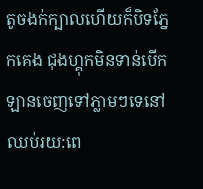តូចងក់ក្បាលហើយក៏បិទភ្នែកគេង ជុងហ្គុកមិនទាន់បើកឡានចេញទៅភ្លាមៗទេនៅឈប់រយ:ពេ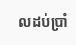លដប់ប្រាំ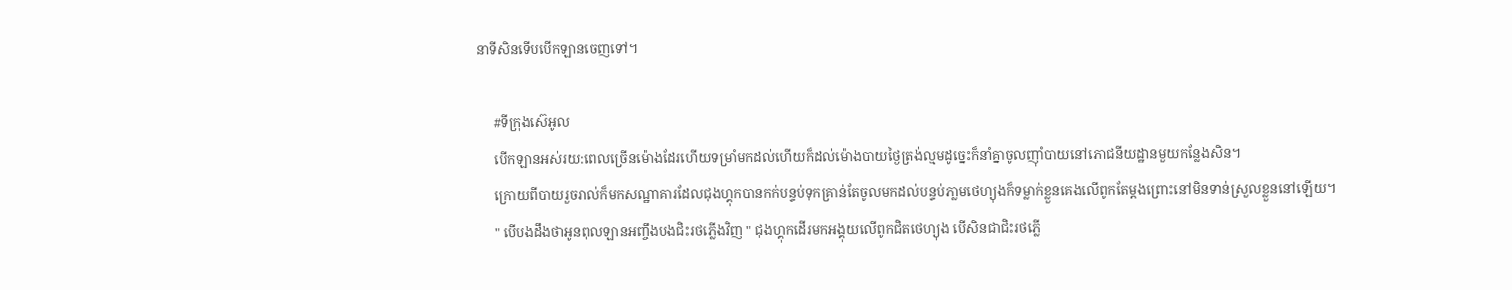នាទីសិនទើបបើកឡានចេញទៅ។

     #ទីក្រុងស៊េអូល
     បើកឡានអស់រយ:ពេលច្រើនម៉ោងដែរហើយទម្រាំមកដល់ហើយក៏ដល់ម៉ោងបាយថ្ងៃត្រង់ល្មមដូច្នេះក៏នាំគ្នាចូលញ៉ាំបាយនៅភោជនីយដ្ឋានមួយកន្លែងសិន។
     ក្រោយពីបាយរួចរាល់ក៏មកសណ្ឋាគារដែលជុងហ្គុកបានកក់បន្ទប់ទុកគ្រាន់តែចូលមកដល់បន្ទប់ភា្លមថេហ្យុងក៏ទម្លាក់ខ្លួនគេងលើពូកតែម្ដងព្រោះនៅមិនទាន់ស្រួលខ្លួននៅឡើយ។
     " បើបងដឹងថាអូនពុលឡានអញ្ចឹងបងជិះរថភ្លើងវិញ " ជុងហ្គុកដើរមកអង្គុយលើពូកជិតថេហ្យុង បើសិនជាជិះរថភ្លើ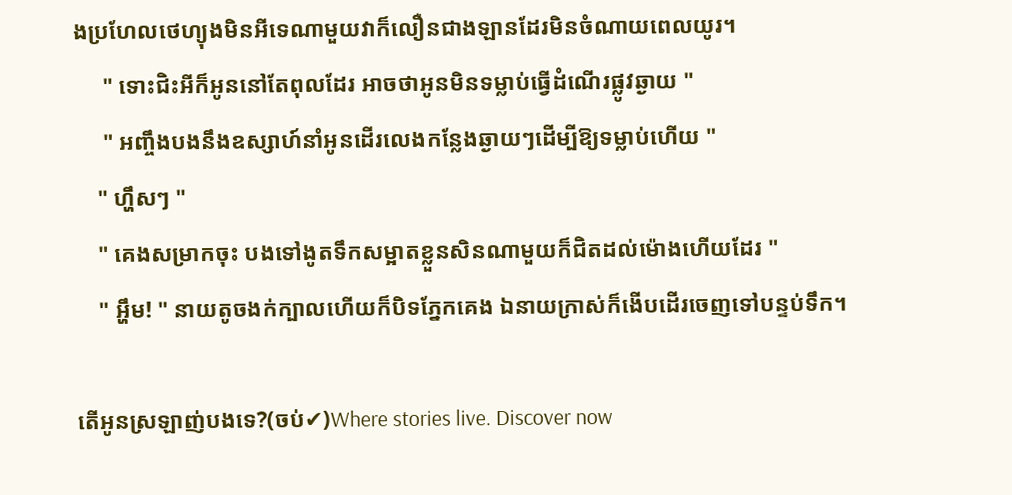ងប្រហែលថេហ្យុងមិនអីទេណាមួយវាក៏លឿនជាងឡានដែរមិនចំណាយពេលយូរ។
     " ទោះជិះអីក៏អូននៅតែពុលដែរ អាចថាអូនមិនទម្លាប់ធ្វើដំណើរផ្លូវឆ្ងាយ "
     " អញ្ចឹងបងនឹងឧស្សាហ៍នាំអូនដើរលេងកន្លែងឆ្ងាយៗដើម្បីឱ្យទម្លាប់ហើយ "
    " ហ្ហឹសៗ "
    " គេងសម្រាកចុះ បងទៅងូតទឹកសម្អាតខ្លួនសិនណាមួយក៏ជិតដល់ម៉ោងហើយដែរ "
    " អ្ហឹម! " នាយតូចងក់ក្បាលហើយក៏បិទភ្នែកគេង ឯនាយក្រាស់ក៏ងើបដើរចេញទៅបន្ទប់ទឹក។

តើអូនស្រឡាញ់បងទេ?(ចប់✔)Where stories live. Discover now